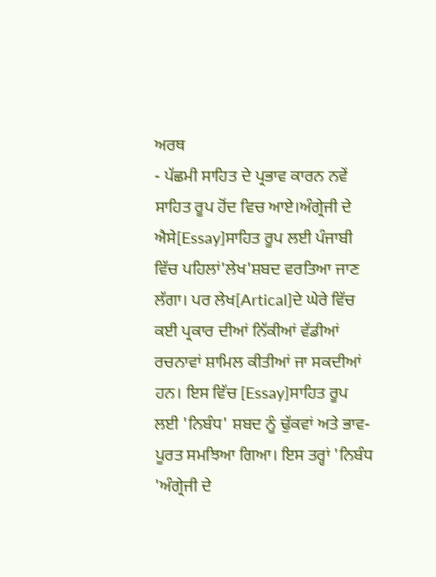ਅਰਥ
- ਪੱਛਮੀ ਸਾਹਿਤ ਦੇ ਪ੍ਰਭਾਵ ਕਾਰਨ ਨਵੇਂ ਸਾਹਿਤ ਰੂਪ ਹੋਂਦ ਵਿਚ ਆਏ।ਅੰਗ੍ਰੇਜੀ ਦੇ ਐਸੇ[Essay]ਸਾਹਿਤ ਰੂਪ ਲਈ ਪੰਜਾਬੀ ਵਿੱਚ ਪਹਿਲਾਂ'ਲੇਖ'ਸ਼ਬਦ ਵਰਤਿਆ ਜਾਣ ਲੱਗਾ। ਪਰ ਲੇਖ[Artical]ਦੇ ਘੇਰੇ ਵਿੱਚ ਕਈ ਪ੍ਰਕਾਰ ਦੀਆਂ ਨਿੱਕੀਆਂ ਵੱਡੀਆਂ ਰਚਨਾਵਾਂ ਸ਼ਾਮਿਲ ਕੀਤੀਆਂ ਜਾ ਸਕਦੀਆਂ ਹਨ। ਇਸ ਵਿੱਚ [Essay]ਸਾਹਿਤ ਰੂਪ ਲਈ 'ਨਿਬੰਧ' ਸ਼ਬਦ ਨੂੰ ਢੁੱਕਵਾਂ ਅਤੇ ਭਾਵ-ਪੂਰਤ ਸਮਝਿਆ ਗਿਆ। ਇਸ ਤਰ੍ਹਾਂ 'ਨਿਬੰਧ 'ਅੰਗ੍ਰੇਜੀ ਦੇ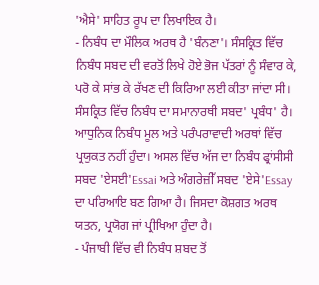'ਐਸੇ' ਸਾਹਿਤ ਰੂਪ ਦਾ ਲਿਖਾਇਕ ਹੈ।
- ਨਿਬੰਧ ਦਾ ਮੌਲਿਕ ਅਰਥ ਹੈ 'ਬੰਨਣਾ'। ਸੰਸਕ੍ਰਿਤ ਵਿੱਚ ਨਿਬੰਧ ਸਬਦ ਦੀ ਵਰਤੋਂ ਲਿਖੇ ਹੋਏ ਭੋਜ ਪੱਤਰਾਂ ਨੂੰ ਸੰਵਾਰ ਕੇ, ਪਰੋ ਕੇ ਸਾਂਭ ਕੇ ਰੱਖਣ ਦੀ ਕਿਰਿਆ ਲਈ ਕੀਤਾ ਜਾਂਦਾ ਸੀ। ਸੰਸਕ੍ਰਿਤ ਵਿੱਚ ਨਿਬੰਧ ਦਾ ਸਮਾਨਾਰਥੀ ਸਬਦ' ਪ੍ਰਬੰਧ' ਹੈ। ਆਧੁਨਿਕ ਨਿਬੰਧ ਮੂਲ ਅਤੇ ਪਰੰਪਰਾਵਾਦੀ ਅਰਥਾਂ ਵਿੱਚ ਪ੍ਰਯੁਕਤ ਨਹੀਂ ਹੁੰਦਾ। ਅਸਲ ਵਿੱਚ ਅੱਜ ਦਾ ਨਿਬੰਧ ਫ੍ਰਾਂਸੀਸੀ ਸਬਦ 'ਏਸਈ'Essai ਅਤੇ ਅੰਗਰੇਜ਼ੀੱ ਸਬਦ 'ਏਸੇ'Essay ਦਾ ਪਰਿਆਇ ਬਣ ਗਿਆ ਹੈ। ਜਿਸਦਾ ਕੋਸ਼ਗਤ ਅਰਥ ਯਤਨ, ਪ੍ਰਯੋਗ ਜਾਂ ਪ੍ਰੀਖਿਆ ਹੁੰਦਾ ਹੈ।
- ਪੰਜਾਬੀ ਵਿੱਚ ਵੀ ਨਿਬੰਧ ਸ਼ਬਦ ਤੋਂ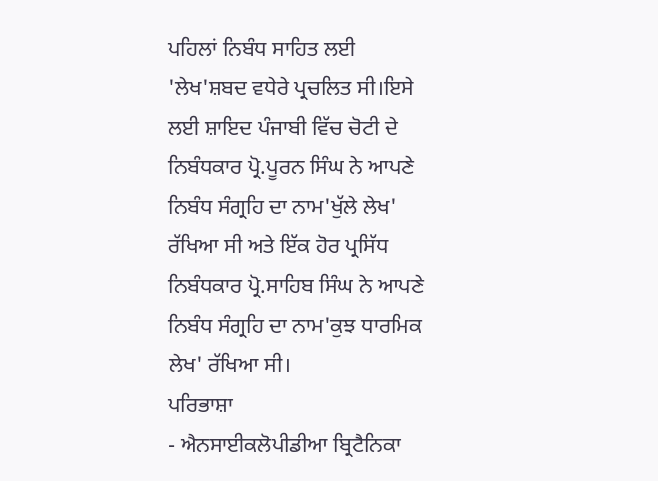ਪਹਿਲਾਂ ਨਿਬੰਧ ਸਾਹਿਤ ਲਈ 'ਲੇਖ'ਸ਼ਬਦ ਵਧੇਰੇ ਪ੍ਰਚਲਿਤ ਸੀ।ਇਸੇ ਲਈ ਸ਼ਾਇਦ ਪੰਜਾਬੀ ਵਿੱਚ ਚੋਟੀ ਦੇ ਨਿਬੰਧਕਾਰ ਪ੍ਰੋ.ਪੂਰਨ ਸਿੰਘ ਨੇ ਆਪਣੇ ਨਿਬੰਧ ਸੰਗ੍ਰਹਿ ਦਾ ਨਾਮ'ਖੁੱਲੇ ਲੇਖ' ਰੱਖਿਆ ਸੀ ਅਤੇ ਇੱਕ ਹੋਰ ਪ੍ਰਸਿੱਧ ਨਿਬੰਧਕਾਰ ਪ੍ਰੋ.ਸਾਹਿਬ ਸਿੰਘ ਨੇ ਆਪਣੇ ਨਿਬੰਧ ਸੰਗ੍ਰਹਿ ਦਾ ਨਾਮ'ਕੁਝ ਧਾਰਮਿਕ ਲੇਖ' ਰੱਖਿਆ ਸੀ।
ਪਰਿਭਾਸ਼ਾ
- ਐਨਸਾਈਕਲੋਪੀਡੀਆ ਬ੍ਰਿਟੈਨਿਕਾ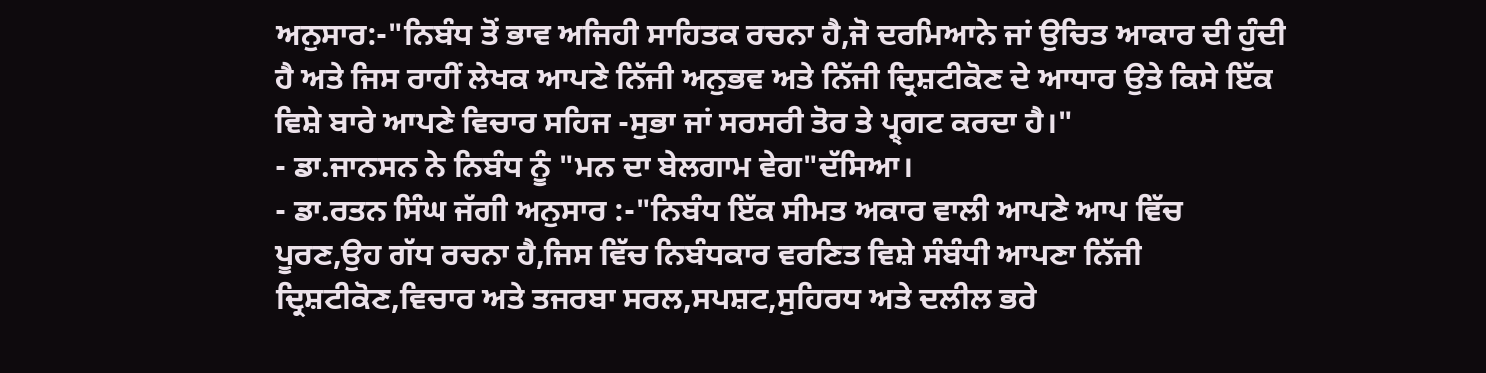ਅਨੁਸਾਰ:-"ਨਿਬੰਧ ਤੋਂ ਭਾਵ ਅਜਿਹੀ ਸਾਹਿਤਕ ਰਚਨਾ ਹੈ,ਜੋ ਦਰਮਿਆਨੇ ਜਾਂ ਉਚਿਤ ਆਕਾਰ ਦੀ ਹੁੰਦੀ ਹੈ ਅਤੇ ਜਿਸ ਰਾਹੀਂ ਲੇਖਕ ਆਪਣੇ ਨਿੱਜੀ ਅਨੁਭਵ ਅਤੇ ਨਿੱਜੀ ਦ੍ਰਿਸ਼ਟੀਕੋਣ ਦੇ ਆਧਾਰ ਉਤੇ ਕਿਸੇ ਇੱਕ ਵਿਸ਼ੇ ਬਾਰੇ ਆਪਣੇ ਵਿਚਾਰ ਸਹਿਜ -ਸੁਭਾ ਜਾਂ ਸਰਸਰੀ ਤੋਰ ਤੇ ਪ੍ਰ੍ਗਟ ਕਰਦਾ ਹੈ।"
- ਡਾ.ਜਾਨਸਨ ਨੇ ਨਿਬੰਧ ਨੂੰ "ਮਨ ਦਾ ਬੇਲਗਾਮ ਵੇਗ"ਦੱਸਿਆ।
- ਡਾ.ਰਤਨ ਸਿੰਘ ਜੱਗੀ ਅਨੁਸਾਰ :-"ਨਿਬੰਧ ਇੱਕ ਸੀਮਤ ਅਕਾਰ ਵਾਲੀ ਆਪਣੇ ਆਪ ਵਿੱਚ ਪੂਰਣ,ਉਹ ਗੱਧ ਰਚਨਾ ਹੈ,ਜਿਸ ਵਿੱਚ ਨਿਬੰਧਕਾਰ ਵਰਣਿਤ ਵਿਸ਼ੇ ਸੰਬੰਧੀ ਆਪਣਾ ਨਿੱਜੀ ਦ੍ਰਿਸ਼ਟੀਕੋਣ,ਵਿਚਾਰ ਅਤੇ ਤਜਰਬਾ ਸਰਲ,ਸਪਸ਼ਟ,ਸੁਹਿਰਧ ਅਤੇ ਦਲੀਲ ਭਰੇ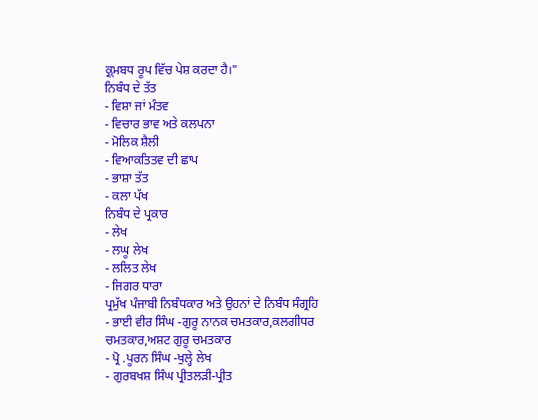ਕ੍ਰ੍ਮਬਧ ਰੂਪ ਵਿੱਚ ਪੇਸ਼ ਕਰਦਾ ਹੈ।"
ਨਿਬੰਧ ਦੇ ਤੱਤ
- ਵਿਸ਼ਾ ਜਾਂ ਮੰਤਵ
- ਵਿਚਾਰ ਭਾਵ ਅਤੇ ਕਲਪਨਾ
- ਮੋਲਿਕ ਸ਼ੈਲੀ
- ਵਿਆਕਤਿਤਵ ਦੀ ਛਾਪ
- ਭਾਸ਼ਾ ਤੱਤ
- ਕਲਾ ਪੱਖ
ਨਿਬੰਧ ਦੇ ਪ੍ਰਕਾਰ
- ਲੇਖ
- ਲਘੂ ਲੇਖ
- ਲਲਿਤ ਲੇਖ
- ਜਿਗਰ ਧਾਰਾ
ਪ੍ਰਮੁੱਖ ਪੰਜਾਬੀ ਨਿਬੰਧਕਾਰ ਅਤੇ ਉਹਨਾਂ ਦੇ ਨਿਬੰਧ ਸੰਗ੍ਰਹਿ
- ਭਾਈ ਵੀਰ ਸਿੰਘ -ਗੁਰੂ ਨਾਨਕ ਚਮਤਕਾਰ,ਕਲਗੀਧਰ ਚਮਤਕਾਰ,ਅਸ਼ਟ ਗੁਰੂ ਚਮਤਕਾਰ
- ਪ੍ਰੋ .ਪੂਰਨ ਸਿੰਘ -ਖੁਲ੍ਹੇ ਲੇਖ
- ਗੁਰਬਖਸ਼ ਸਿੰਘ ਪ੍ਰੀਤਲੜੀ-ਪ੍ਰੀਤ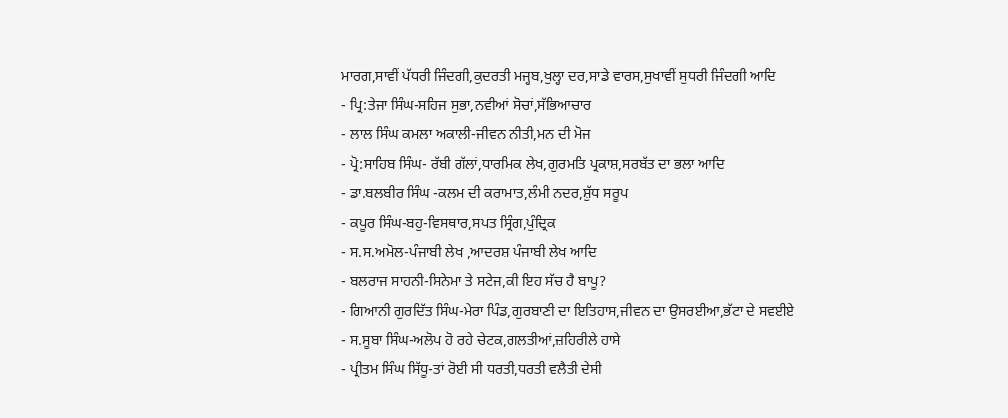ਮਾਰਗ,ਸਾਵੀਂ ਪੱਧਰੀ ਜਿੰਦਗੀ,ਕੁਦਰਤੀ ਮਜ੍ਹਬ,ਖੁਲ੍ਹਾ ਦਰ,ਸਾਡੇ ਵਾਰਸ,ਸੁਖਾਵੀਂ ਸੁਧਰੀ ਜਿੰਦਗੀ ਆਦਿ
- ਪ੍ਰਿ:ਤੇਜਾ ਸਿੰਘ-ਸਹਿਜ ਸੁਭਾ,ਨਵੀਆਂ ਸੋਚਾਂ,ਸੱਭਿਆਚਾਰ
- ਲਾਲ ਸਿੰਘ ਕਮਲਾ ਅਕਾਲੀ-ਜੀਵਨ ਨੀਤੀ,ਮਨ ਦੀ ਮੋਜ
- ਪ੍ਰੋ:ਸਾਹਿਬ ਸਿੰਘ- ਰੱਬੀ ਗੱਲਾਂ,ਧਾਰਮਿਕ ਲੇਖ,ਗੁਰਮਤਿ ਪ੍ਰਕਾਸ਼,ਸਰਬੱਤ ਦਾ ਭਲਾ ਆਦਿ
- ਡਾ.ਬਲਬੀਰ ਸਿੰਘ -ਕਲਮ ਦੀ ਕਰਾਮਾਤ,ਲੰਮੀ ਨਦਰ,ਸ਼ੁੱਧ ਸਰੂਪ
- ਕਪੂਰ ਸਿੰਘ-ਬਹੁ-ਵਿਸਥਾਰ,ਸਪਤ ਸ੍ਰਿੰਗ,ਪੁੰਦ੍ਰਿਕ
- ਸ.ਸ.ਅਮੋਲ-ਪੰਜਾਬੀ ਲੇਖ ,ਆਦਰਸ਼ ਪੰਜਾਬੀ ਲੇਖ ਆਦਿ
- ਬਲਰਾਜ ਸਾਹਨੀ-ਸਿਨੇਮਾ ਤੇ ਸਟੇਜ,ਕੀ ਇਹ ਸੱਚ ਹੈ ਬਾਪੂ?
- ਗਿਆਨੀ ਗੁਰਦਿੱਤ ਸਿੰਘ-ਮੇਰਾ ਪਿੰਡ,ਗੁਰਬਾਣੀ ਦਾ ਇਤਿਹਾਸ,ਜੀਵਨ ਦਾ ਉਸਰਈਆ,ਭੱਟਾ ਦੇ ਸਵਈਏ
- ਸ.ਸੂਬਾ ਸਿੰਘ-ਅਲੋਪ ਹੋ ਰਹੇ ਚੇਟਕ,ਗਲਤੀਆਂ,ਜ਼ਹਿਰੀਲੇ ਹਾਸੇ
- ਪ੍ਰੀਤਮ ਸਿੰਘ ਸਿੱਧੂ-ਤਾਂ ਰੋਈ ਸੀ ਧਰਤੀ,ਧਰਤੀ ਵਲੈਤੀ ਦੇਸੀ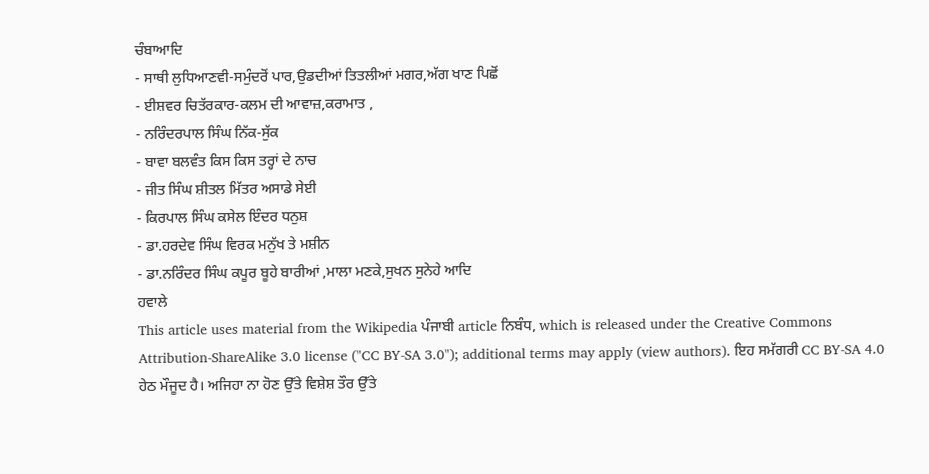ਚੰਬਾਆਦਿ
- ਸਾਥੀ ਲੁਧਿਆਣਵੀ-ਸਮੁੰਦਰੋਂ ਪਾਰ,ਉਡਦੀਆਂ ਤਿਤਲੀਆਂ ਮਗਰ,ਅੱਗ ਖਾਣ ਪਿਛੋਂ
- ਈਸ਼ਵਰ ਚਿਤੱਰਕਾਰ-ਕਲਮ ਦੀ ਆਵਾਜ਼,ਕਰਾਮਾਤ ,
- ਨਰਿੰਦਰਪਾਲ ਸਿੰਘ ਨਿੱਕ-ਸੁੱਕ
- ਬਾਵਾ ਬਲਵੰਤ ਕਿਸ ਕਿਸ ਤਰ੍ਹਾਂ ਦੇ ਨਾਚ
- ਜੀਤ ਸਿੰਘ ਸ਼ੀਤਲ ਮਿੱਤਰ ਅਸਾਡੇ ਸੇਈ
- ਕਿਰਪਾਲ ਸਿੰਘ ਕਸੇਲ ਇੰਦਰ ਧਨੁਸ਼
- ਡਾ.ਹਰਦੇਵ ਸਿੰਘ ਵਿਰਕ ਮਨੁੱਖ ਤੇ ਮਸ਼ੀਨ
- ਡਾ.ਨਰਿੰਦਰ ਸਿੰਘ ਕਪੂਰ ਬੂਹੇ ਬਾਰੀਆਂ ,ਮਾਲਾ ਮਣਕੇ,ਸੁਖਨ ਸੁਨੇਹੇ ਆਦਿ
ਹਵਾਲੇ
This article uses material from the Wikipedia ਪੰਜਾਬੀ article ਨਿਬੰਧ, which is released under the Creative Commons Attribution-ShareAlike 3.0 license ("CC BY-SA 3.0"); additional terms may apply (view authors). ਇਹ ਸਮੱਗਰੀ CC BY-SA 4.0 ਹੇਠ ਮੌਜੂਦ ਹੈ। ਅਜਿਹਾ ਨਾ ਹੋਣ ਉੱਤੇ ਵਿਸ਼ੇਸ਼ ਤੌਰ ਉੱਤੇ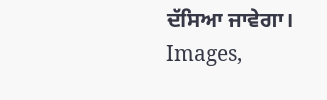ਦੱਸਿਆ ਜਾਵੇਗਾ। Images,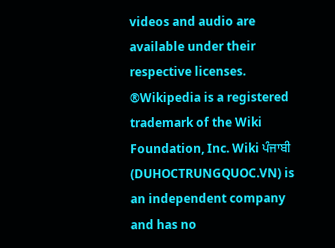videos and audio are available under their respective licenses.
®Wikipedia is a registered trademark of the Wiki Foundation, Inc. Wiki ਪੰਜਾਬੀ (DUHOCTRUNGQUOC.VN) is an independent company and has no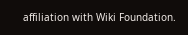affiliation with Wiki Foundation.